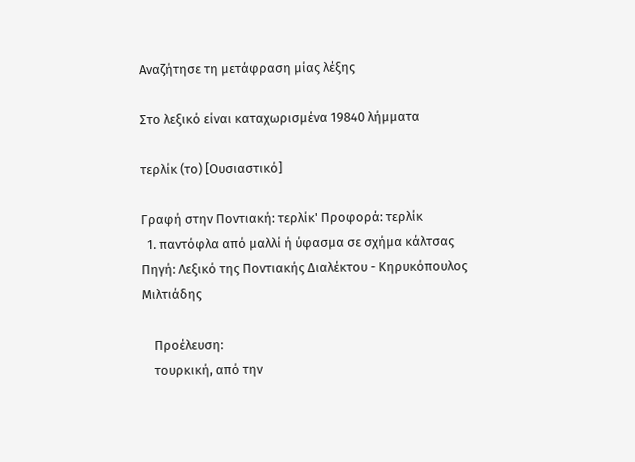Αναζήτησε τη μετάφραση μίας λέξης

Στο λεξικό είναι καταχωρισμένα 19840 λήμματα

τερλίκ (το) [Ουσιαστικό]

Γραφή στην Ποντιακή: τερλίκ' Προφορά: τερλίκ
  1. παντόφλα από μαλλί ή ύφασμα σε σχήμα κάλτσας Πηγή: Λεξικό της Ποντιακής Διαλέκτου - Κηρυκόπουλος Μιλτιάδης

    Προέλευση:
    τουρκική, από την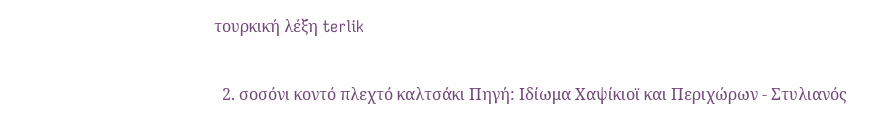τουρκική λέξη terlik

  2. σοσόνι κοντό πλεχτό καλτσάκι Πηγή: Ιδίωμα Χαψίκιοϊ και Περιχώρων - Στυλιανός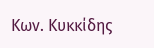Κων. Κυκκίδης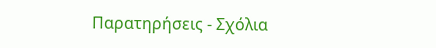Παρατηρήσεις - Σχόλια